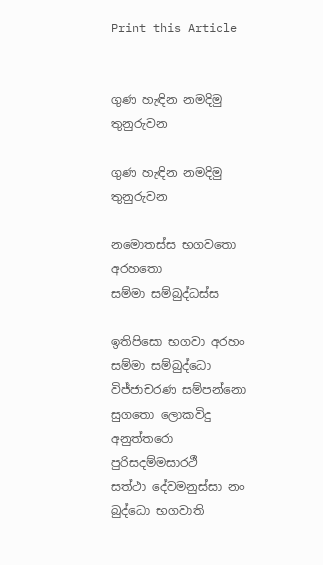Print this Article


ගුණ හැඳින නමදිමු තුනුරුවන

ගුණ හැඳින නමදිමු තුනුරුවන

නමොතස්ස භගවතො අරහතො
සම්මා සම්බුද්ධස්ස

ඉතිපිසො භගවා අරහං සම්මා සම්බුද්ධො
විජ්ජාචරණ සම්පන්නො සුගතො ලොකවිදු
අනුත්තරො පුරිසදම්මසාරථී
සත්ථා දේවමනුස්සා නං බුද්ධො භගවාති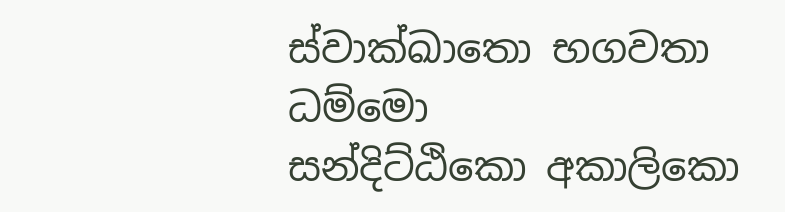ස්වාක්ඛාතො භගවතා ධම්මො
සන්දිට්ඨිකො අකාලිකො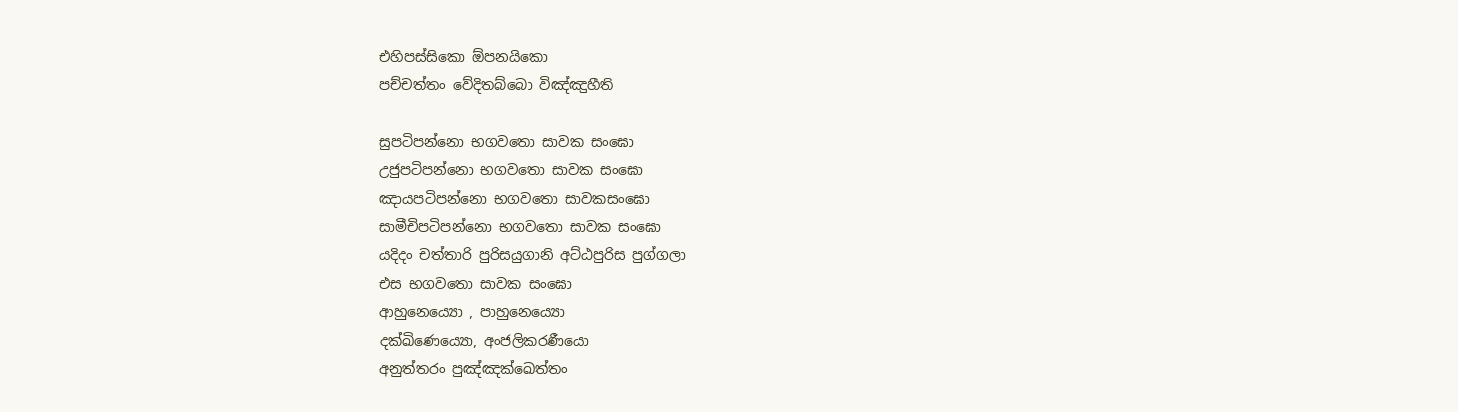එහිපස්සිකො ඕපනයිකො
පච්චත්තං වේදිතබ්බො විඤ්ඤුහීති

සුපටිපන්නො භගවතො සාවක සංඝො
උජුපටිපන්නො භගවතො සාවක සංඝො
ඤායපටිපන්නො භගවතො සාවකසංඝො
සාමීචිපටිපන්නො භගවතො සාවක සංඝො
යදිදං චත්තාරි පුරිසයුගානි අට්ඨපුරිස පුග්ගලා
එස භගවතො සාවක සංඝො
ආහුනෙය්‍යො , පාහුනෙය්‍යො
දක්ඛිණෙය්‍යො, අංජලිකරණීයො
අනුත්තරං පුඤ්ඤක්ඛෙත්තං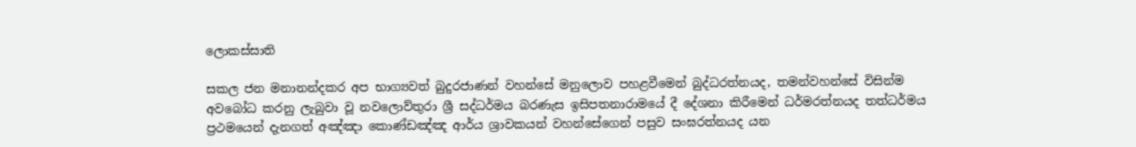ලොකස්සාති

සකල ජන මනානන්දකර අප භාග්‍යවත් බුදුරජාණන් වහන්සේ මනුලොව පහළවීමෙන් බුද්ධරත්නයද, තමන්වහන්සේ විසින්ම අවබෝධ කරනු ලැබුවා වූ නවලොව්තුරා ශ්‍රී සද්ධර්මය බරණැස ඉසිපතනාරාමයේ දී දේශනා කිරීමෙන් ධර්මරත්නයද තත්ධර්මය ප්‍රථමයෙන් දැනගත් අඤ්ඤා කොණ්ඩඤ්ඤ ආර්ය ශ්‍රාවකයන් වහන්සේගෙන් පසුව සංඝරත්නයද යන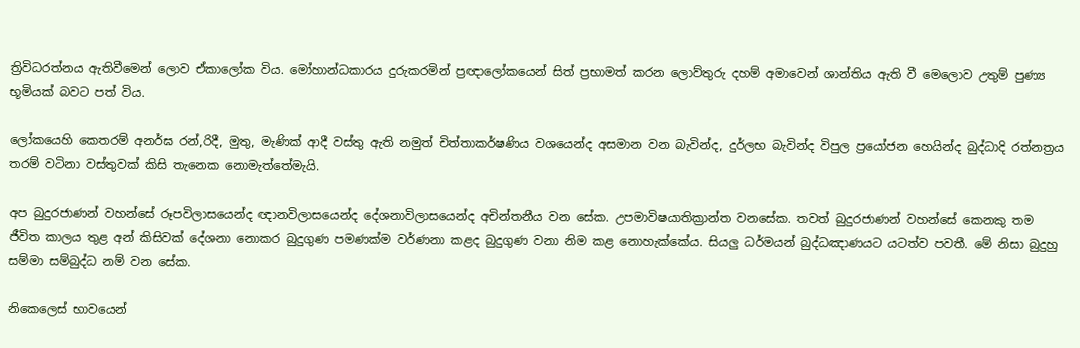ත්‍රිවිධරත්නය ඇතිවීමෙන් ලොව ඒකාලෝක විය. මෝහාන්ධකාරය දුරුකරමින් ප්‍රඥාලෝකයෙන් සිත් ප්‍රභාමත් කරන ලොව්තුරු දහම් අමාවෙන් ශාන්තිය ඇති වී මෙලොව උතුම් පුණ්‍ය භූමියක් බවට පත් විය.

ලෝකයෙහි කෙතරම් අනර්ඝ රන්,රිදී, මුතු, මැණික් ආදී වස්තු ඇති නමුත් චිත්තාකර්ෂණිය වශයෙන්ද අසමාන වන බැවින්ද, දුර්ලභ බැවින්ද විපුල ප්‍රයෝජන හෙයින්ද බුද්ධාදි රත්නත්‍රය තරම් වටිනා වස්තුවක් කිසි තැනෙක නොමැත්තේමැයි.

අප බුදුරජාණන් වහන්සේ රූපවිලාසයෙන්ද ඥානවිලාසයෙන්ද දේශනාවිලාසයෙන්ද අචින්තනීය වන සේක. උපමාවිෂයාතික්‍රාන්ත වනසේක. තවත් බුදුරජාණන් වහන්සේ කෙනකු තම ජීවිත කාලය තුළ අන් කිසිවක් දේශනා නොකර බුදුගුණ පමණක්ම වර්ණනා කළද බුදුගුණ වනා නිම කළ නොහැක්කේය. සියලු ධර්මයන් බුද්ධඤාණයට යටත්ව පවතී. මේ නිසා බුදුහු සම්මා සම්බුද්ධ නම් වන සේක.

නිකෙලෙස් භාවයෙන්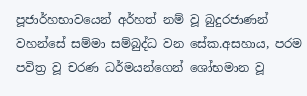පූජාර්හභාවයෙන් අර්හත් නම් වූ බුදුරජාණන් වහන්සේ සම්මා සම්බුද්ධ වන සේක.අසහාය, පරම පවිත්‍ර වූ චරණ ධර්මයන්ගෙන් ශෝභමාන වූ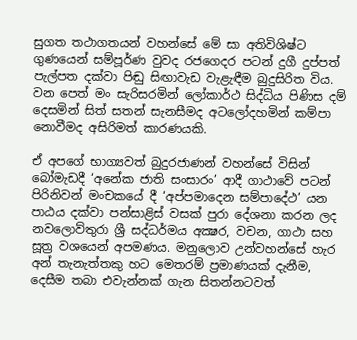සුගත තථාගතයන් වහන්සේ මේ සා අතිවිශිෂ්ට ගුණයෙන් සම්පූර්ණ වුවද රජගෙදර පටන් දුගී දුප්පත් පැල්පත දක්වා පිඬු සිඟාවැඩ වැළැඳීම බුදුසිරිත විය. වන පෙත් මං සැරිසරමින් ලෝකාර්ථ සිද්ධිය පිණිස දම් දෙසමින් සිත් සතන් සැනසීමද අටලෝදහමින් කම්පා නොවීමද අසිරිමත් කාරණයකි.

ඒ අපගේ භාග්‍යවත් බුදුරජාණන් වහන්සේ විසින් බෝමැඩදී ‘අනේක ජාති සංසාරං’ ආදී ගාථාවේ පටන් පිරිනිවන් මංචකයේ දී ‘අප්පමාදෙන සම්පාදේථ’ යන පාඨය දක්වා පන්සාළිස් වසක් පුරා දේශනා කරන ලද නවලොව්තුරා ශ්‍රී සද්ධර්මය අක්‍ෂර, වචන, ගාථා සහ සූත්‍ර වශයෙන් අපමණය. මනුලොව උන්වහන්සේ හැර අන් තැනැත්තකු හට මෙතරම් ප්‍රමාණයක් දැනීම, දෙසීම තබා එවැන්නක් ගැන සිතන්නටවත්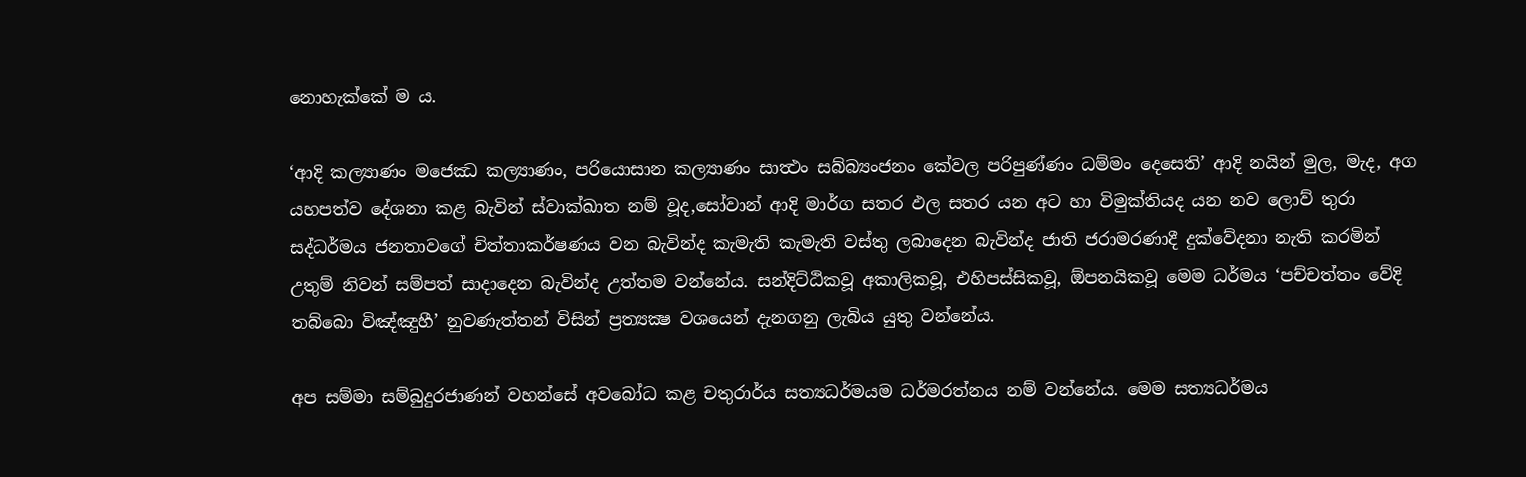නොහැක්කේ ම ය.

‘ආදි කල්‍යාණං මජෙඣ කල්‍යාණං, පරියොසාන කල්‍යාණං සාත්‍ථං සබ්බ්‍යංජනං කේවල පරිපුණ්ණං ධම්මං දෙසෙති’ ආදි නයින් මුල, මැද, අග යහපත්ව දේශනා කළ බැවින් ස්වාක්ඛාත නම් වූද,සෝවාන් ආදි මාර්ග සතර ඵල සතර යන අට හා විමුක්තියද යන නව ලොව් තුරා සද්ධර්මය ජනතාවගේ චිත්තාකර්ෂණය වන බැවින්ද කැමැති කැමැති වස්තු ලබාදෙන බැවින්ද ජාති ජරාමරණාදී දුක්වේදනා නැති කරමින් උතුම් නිවන් සම්පත් සාදාදෙන බැවින්ද උත්තම වන්නේය. සන්දිට්ඨිකවූ අකාලිකවූ, එහිපස්සිකවූ, ඕපනයිකවූ මෙම ධර්මය ‘පච්චත්තං වේදි තබ්බො විඤ්ඤුහී’ නුවණැත්තන් විසින් ප්‍රත්‍යක්‍ෂ වශයෙන් දැනගනු ලැබිය යුතු වන්නේය.

අප සම්මා සම්බුදුරජාණන් වහන්සේ අවබෝධ කළ චතුරාර්ය සත්‍යධර්මයම ධර්මරත්නය නම් වන්නේය. මෙම සත්‍යධර්මය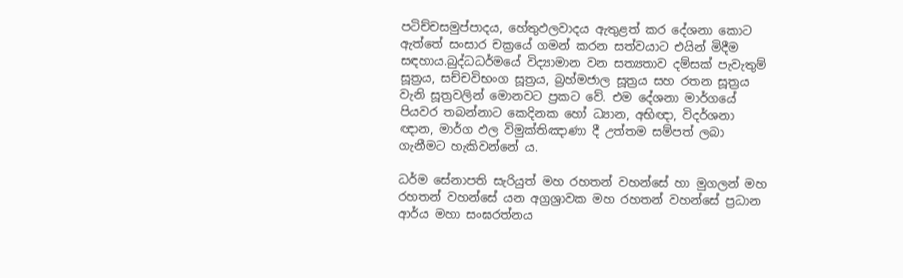පටිච්චසමුප්පාදය, හේතුඵලවාදය ඇතුළත් කර දේශනා කොට ඇත්තේ සංසාර චක්‍රයේ ගමන් කරන සත්වයාට එයින් මිදීම සඳහාය.බුද්ධධර්මයේ විද්‍යාමාන වන සත්‍යතාව දම්සක් පැවැතුම් සූත්‍රය, සච්චවිභංග සූත්‍රය, බ්‍රහ්මජාල සූත්‍රය සහ රතන සූත්‍රය වැනි සූත්‍රවලින් මොනවට ප්‍රකට වේ. එම දේශනා මාර්ගයේ පියවර තබන්නාට කෙදිනක හෝ ධ්‍යාන, අභිඥා, විදර්ශනා ඥාන, මාර්ග ඵල විමුක්තිඤාණා දී උත්තම සම්පත් ලබා ගැනීමට හැකිවන්නේ ය.

ධර්ම සේනාපති සැරියුත් මහ රහතන් වහන්සේ හා මුගලන් මහ රහතන් වහන්සේ යන අග්‍රශ්‍රාවක මහ රහතන් වහන්සේ ප්‍රධාන ආර්ය මහා සංඝරත්නය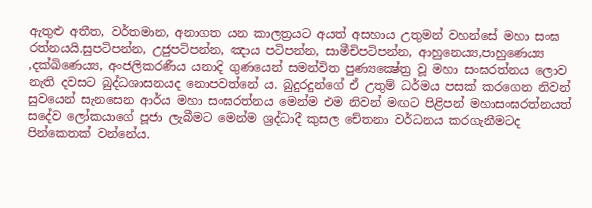ඇතුළු අතීත, වර්තමාන, අනාගත යන කාලත්‍රයට අයත් අසහාය උතුමන් වහන්සේ මහා සංඝ රත්නයයි.සුපටිපන්න, උජුපටිපන්න, ඤාය පටිපන්න, සාමීචිපටිපන්න, ආහුනෙය්‍ය,පාහුණෙය්‍ය ,දක්ඛිණෙය්‍ය, අංජලිකරණීය යනාදි ගුණයෙන් සමන්විත පුණ්‍යක්‍ෂේත්‍ර වූ මහා සංඝරත්නය ලොව නැති දවසට බුද්ධශාසනයද නොපවත්නේ ය. බුදුරදුන්ගේ ඒ උතුම් ධර්මය පසක් කරගෙන නිවන් සුවයෙන් සැනසෙන ආර්ය මහා සංඝරත්නය මෙන්ම එම නිවන් මඟට පිළිපන් මහාසංඝරත්නයත් සදේව ලෝකයාගේ පූජා ලැබීමට මෙන්ම ශ්‍රද්ධාදී කුසල චේතනා වර්ධනය කරගැනීමටද පින්කෙතක් වන්නේය.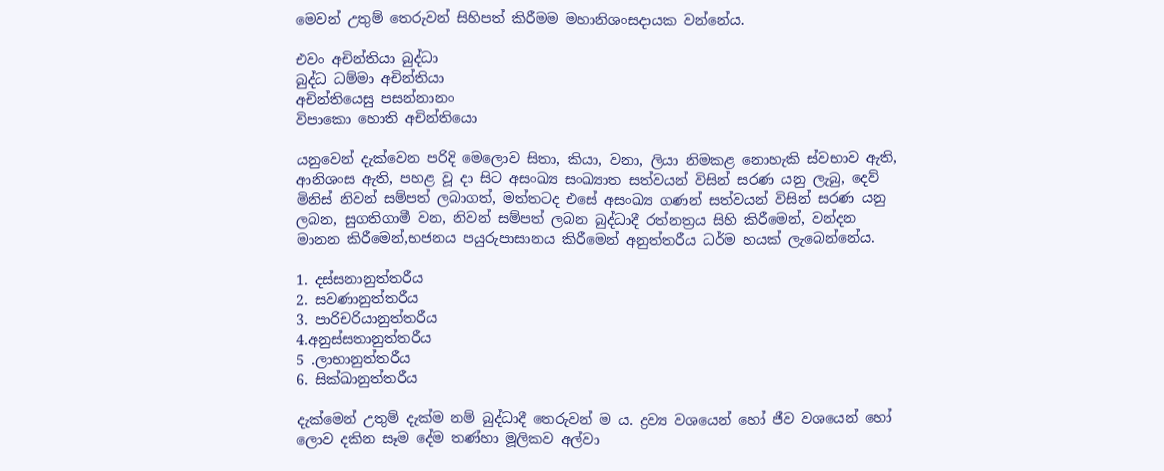මෙවන් උතුම් තෙරුවන් සිහිපත් කිරීමම මහානිශංසදායක වන්නේය.

එවං අචින්තියා බුද්ධා
බුද්ධ ධම්මා අචින්තියා
අචින්තියෙසු පසන්නානං
විපාකො හොති අචින්තියො

යනුවෙන් දැක්වෙන පරිදි මෙලොව සිතා, කියා, වනා, ලියා නිමකළ නොහැකි ස්වභාව ඇති, ආනිශංස ඇති, පහළ වූ දා සිට අසංඛ්‍ය සංඛ්‍යාත සත්වයන් විසින් සරණ යනු ලැබු, දෙව් මිනිස් නිවන් සම්පත් ලබාගත්, මත්තටද එසේ අසංඛ්‍ය ගණන් සත්වයන් විසින් සරණ යනු ලබන, සුගතිගාමී වන, නිවන් සම්පත් ලබන බුද්ධාදී රත්නත්‍රය සිහි කිරීමෙන්, වන්දන මානන කිරීමෙන්,භජනය පයුරුපාසානය කිරීමෙන් අනුත්තරීය ධර්ම හයක් ලැබෙන්නේය.

1. දස්සනානුත්තරීය
2. සවණානුත්තරීය
3. පාරිචරියානුත්තරීය
4.අනුස්සතානුත්තරීය
5 .ලාභානුත්තරීය
6. සික්ඛානුත්තරීය

දැක්මෙන් උතුම් දැක්ම නම් බුද්ධාදී තෙරුවන් ම ය. ද්‍රව්‍ය වශයෙන් හෝ ජීව වශයෙන් හෝ ලොව දකින සෑම දේම තණ්හා මූලිකව අල්වා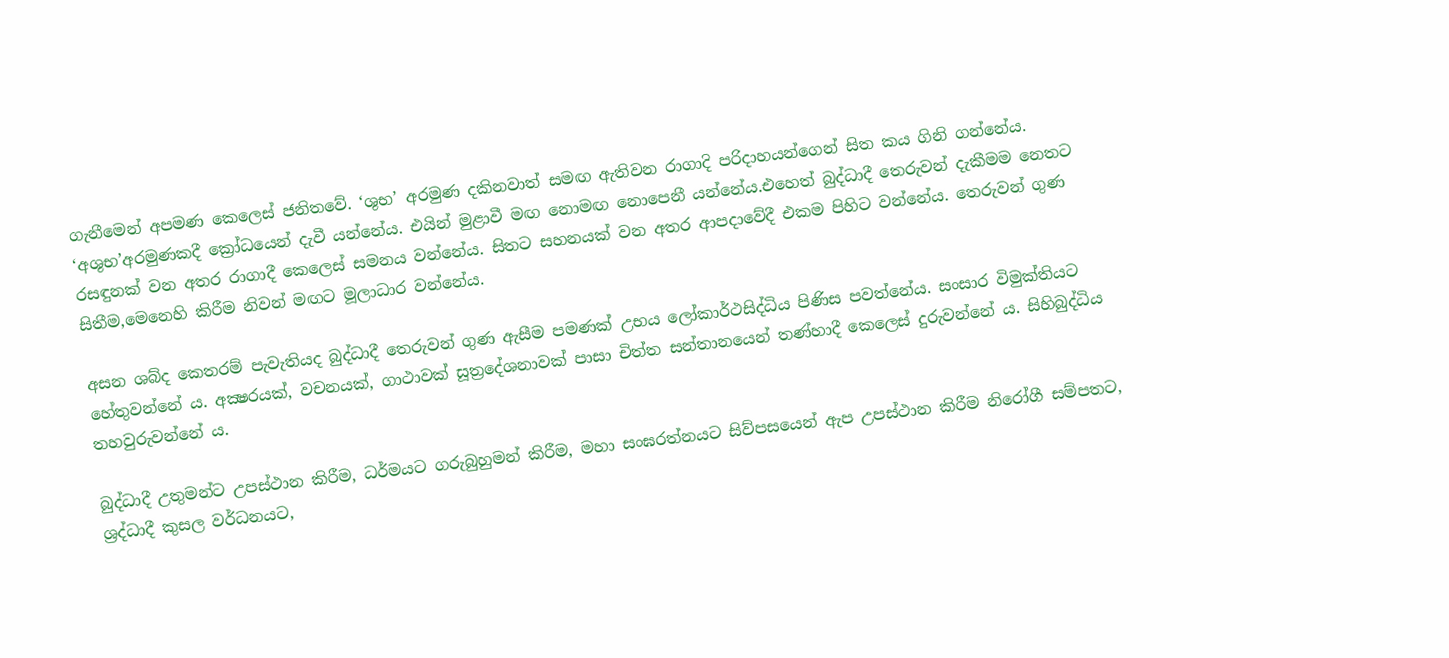ගැනීමෙන් අපමණ කෙලෙස් ජනිතවේ. ‘ශුභ’ අරමුණ දකිනවාත් සමඟ ඇතිවන රාගාදි පරිදාහයන්ගෙන් සිත කය ගිනි ගන්නේය. ‘අශුභ’අරමුණකදී ක්‍රෝධයෙන් දැවී යන්නේය. එයින් මුළාවී මඟ නොමඟ නොපෙනී යන්නේය.එහෙත් බුද්ධාදී තෙරුවන් දැකීමම නෙතට රසඳුනක් වන අතර රාගාදී කෙලෙස් සමනය වන්නේය. සිතට සහනයක් වන අතර ආපදාවේදී එකම පිහිට වන්නේය. තෙරුවන් ගුණ සිතීම,මෙනෙහි කිරීම නිවන් මඟට මූලාධාර වන්නේය.

අසන ශබ්ද කෙතරම් පැවැතියද බුද්ධාදී තෙරුවන් ගුණ ඇසීම පමණක් උභය ලෝකාර්ථසිද්ධිය පිණිස පවත්නේය. සංසාර විමුක්තියට හේතුවන්නේ ය. අක්‍ෂරයක්, වචනයක්, ගාථාවක් සූත්‍රදේශනාවක් පාසා චිත්ත සන්තානයෙන් තණ්හාදී කෙලෙස් දුරුවන්නේ ය. සිහිබුද්ධිය තහවුරුවන්නේ ය.

බුද්ධාදී උතුමන්ට උපස්ථාන කිරීම, ධර්මයට ගරුබුහුමන් කිරීම, මහා සංඝරත්නයට සිව්පසයෙන් ඇප උපස්ථාන කිරීම නිරෝගී සම්පතට, ශ්‍රද්ධාදී කුසල වර්ධනයට,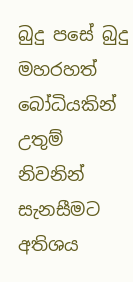බුදු පසේ බුදු මහරහත් බෝධියකින් උතුම් නිවනින් සැනසීමට අතිශය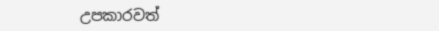උපකාරවත්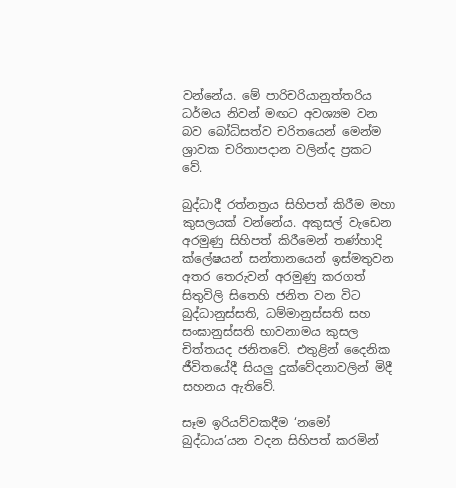වන්නේය. මේ පාරිචරියානුත්තරිය ධර්මය නිවන් මඟට අවශ්‍යම වන බව බෝධිසත්ව චරිතයෙන් මෙන්ම ශ්‍රාවක චරිතාපදාන වලින්ද ප්‍රකට වේ.

බුද්ධාදී රත්නත්‍රය සිහිපත් කිරීම මහා කුසලයක් වන්නේය. අකුසල් වැඩෙන අරමුණු සිහිපත් කිරීමෙන් තණ්හාදි ක්ලේෂයන් සන්තානයෙන් ඉස්මතුවන අතර තෙරුවන් අරමුණු කරගත් සිතුවිලි සිතෙහි ජනිත වන විට බුද්ධානුස්සති, ධම්මානුස්සති සහ සංඝානුස්සති භාවනාමය කුසල චිත්තයද ජනිතවේ. එතුළින් දෛනික ජීවිතයේදී සියලු දුක්වේදනාවලින් මිදී සහනය ඇතිවේ.

සෑම ඉරියව්වකදීම ‘නමෝ බුද්ධාය’යන වදන සිහිපත් කරමින්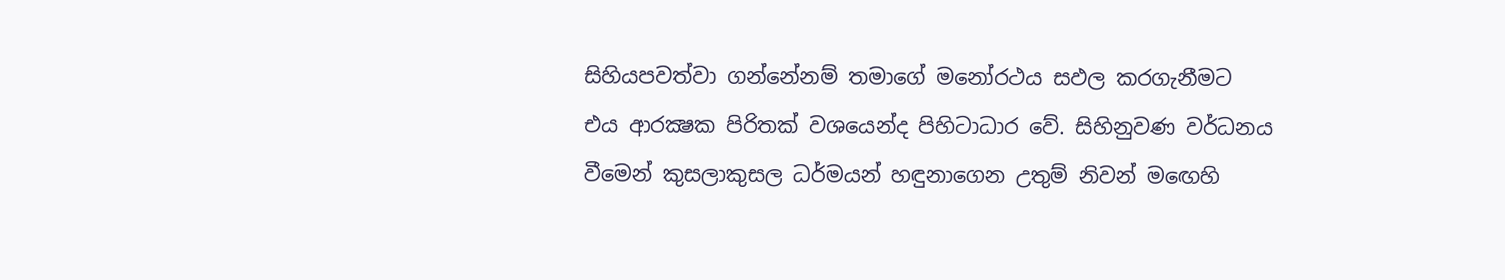සිහියපවත්වා ගන්නේනම් තමාගේ මනෝරථය සඵල කරගැනීමට එය ආරක්‍ෂක පිරිතක් වශයෙන්ද පිහිටාධාර වේ. සිහිනුවණ වර්ධනය වීමෙන් කුසලාකුසල ධර්මයන් හඳුනාගෙන උතුම් නිවන් මඟෙහි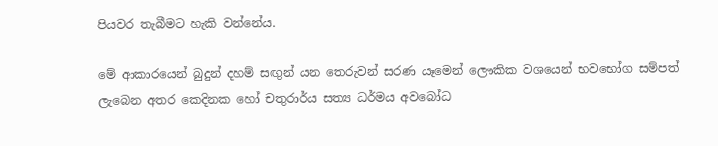පියවර තැබීමට හැකි වන්නේය.

මේ ආකාරයෙන් බුදුන් දහම් සඟුන් යන තෙරුවන් සරණ යෑමෙන් ලෞකික වශයෙන් භවභෝග සම්පත් ලැබෙන අතර කෙදිනක හෝ චතුරාර්ය සත්‍ය ධර්මය අවබෝධ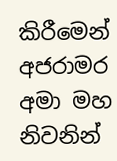කිරීමෙන් අජරාමර අමා මහ නිවනින්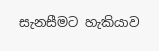සැනසීමට හැකියාව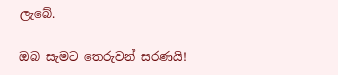ලැබේ.

ඔබ සැමට තෙරුවන් සරණයි!